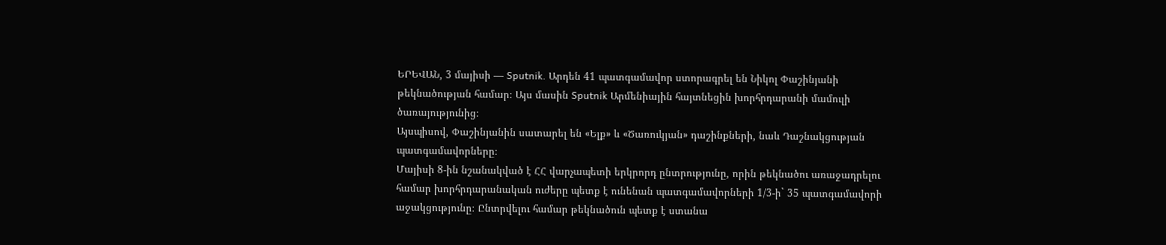ԵՐԵՎԱՆ, 3 մայիսի — Sputnik. Արդեն 41 պատգամավոր ստորագրել են Նիկոլ Փաշինյանի թեկնածության համար։ Այս մասին Sputnik Արմենիային հայտնեցին խորհրդարանի մամուլի ծառայությունից։
Այսպիսով, Փաշինյանին սատարել են «Ելք» և «Ծառուկյան» դաշինքների, նաև Դաշնակցության պատգամավորները։
Մայիսի 8-ին նշանակված է ՀՀ վարչապետի երկրորդ ընտրությունը, որին թեկնածու առաջադրելու համար խորհրդարանական ուժերը պետք է ունենան պատգամավորների 1/3-ի` 35 պատգամավորի աջակցությունը։ Ընտրվելու համար թեկնածուն պետք է ստանա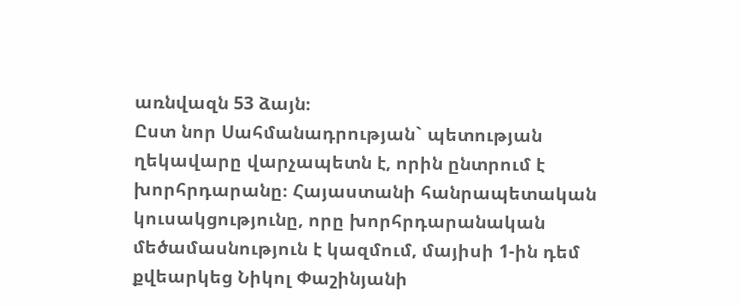առնվազն 53 ձայն։
Ըստ նոր Սահմանադրության` պետության ղեկավարը վարչապետն է, որին ընտրում է խորհրդարանը։ Հայաստանի հանրապետական կուսակցությունը, որը խորհրդարանական մեծամասնություն է կազմում, մայիսի 1-ին դեմ քվեարկեց Նիկոլ Փաշինյանի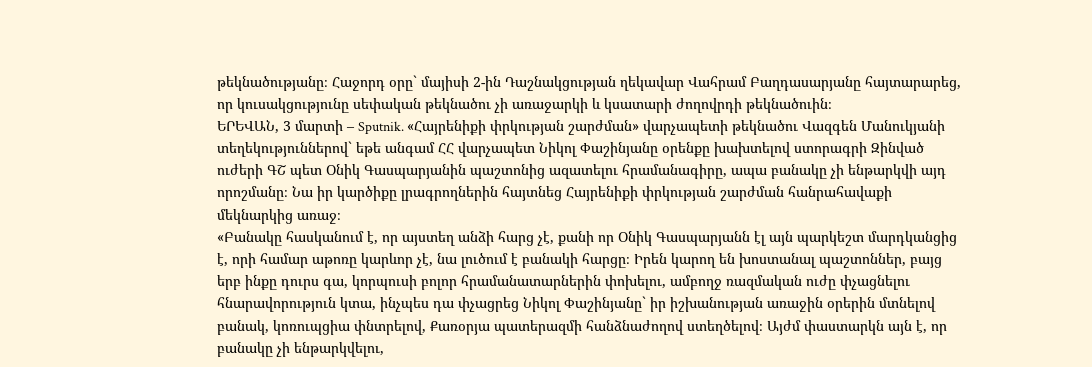թեկնածությանը։ Հաջորդ օրը` մայիսի 2-ին Դաշնակցության ղեկավար Վահրամ Բաղդասարյանը հայտարարեց, որ կուսակցությունը սեփական թեկնածու չի առաջարկի և կսատարի ժողովրդի թեկնածուին։
ԵՐԵՎԱՆ, 3 մարտի – Sputnik. «Հայրենիքի փրկության շարժման» վարչապետի թեկնածու Վազգեն Մանուկյանի տեղեկություններով` եթե անգամ ՀՀ վարչապետ Նիկոլ Փաշինյանը օրենքը խախտելով ստորագրի Զինված ուժերի ԳՇ պետ Օնիկ Գասպարյանին պաշտոնից ազատելու հրամանագիրը, ապա բանակը չի ենթարկվի այդ որոշմանը։ Նա իր կարծիքը լրագրողներին հայտնեց Հայրենիքի փրկության շարժման հանրահավաքի մեկնարկից առաջ։
«Բանակը հասկանում է, որ այստեղ անձի հարց չէ, քանի որ Օնիկ Գասպարյանն էլ այն պարկեշտ մարդկանցից է, որի համար աթոռը կարևոր չէ, նա լուծում է բանակի հարցը։ Իրեն կարող են խոստանալ պաշտոններ, բայց երբ ինքը դուրս գա, կորպուսի բոլոր հրամանատարներին փոխելու, ամբողջ ռազմական ուժը փչացնելու հնարավորություն կտա, ինչպես դա փչացրեց Նիկոլ Փաշինյանը` իր իշխանության առաջին օրերին մտնելով բանակ, կոռուպցիա փնտրելով, Քառօրյա պատերազմի հանձնաժողով ստեղծելով։ Այժմ փաստարկն այն է, որ բանակը չի ենթարկվելու,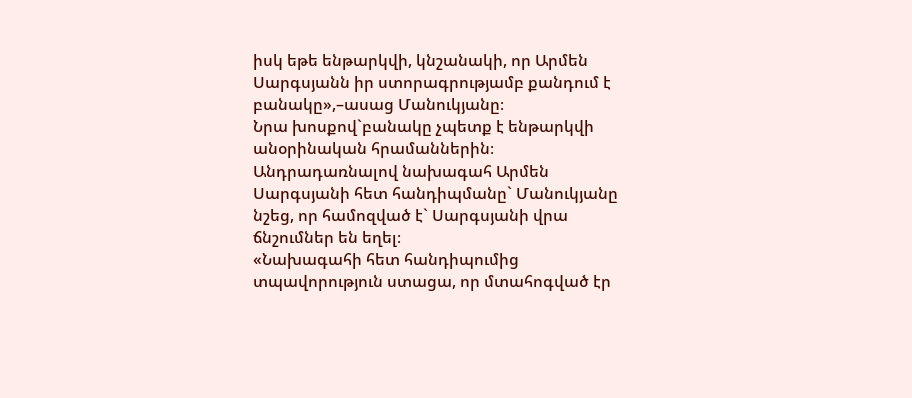իսկ եթե ենթարկվի, կնշանակի, որ Արմեն Սարգսյանն իր ստորագրությամբ քանդում է բանակը»,–ասաց Մանուկյանը։
Նրա խոսքով`բանակը չպետք է ենթարկվի անօրինական հրամաններին։
Անդրադառնալով նախագահ Արմեն Սարգսյանի հետ հանդիպմանը` Մանուկյանը նշեց, որ համոզված է` Սարգսյանի վրա ճնշումներ են եղել։
«Նախագահի հետ հանդիպումից տպավորություն ստացա, որ մտահոգված էր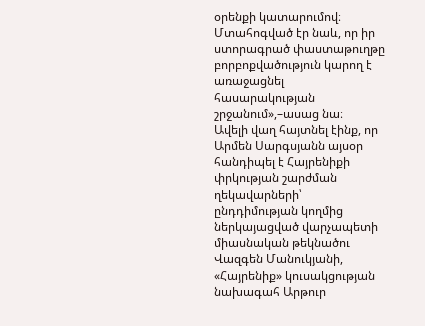օրենքի կատարումով։ Մտահոգված էր նաև, որ իր ստորագրած փաստաթուղթը բորբոքվածություն կարող է առաջացնել հասարակության շրջանում»,–ասաց նա։
Ավելի վաղ հայտնել էինք, որ Արմեն Սարգսյանն այսօր հանդիպել է Հայրենիքի փրկության շարժման ղեկավարների՝ ընդդիմության կողմից ներկայացված վարչապետի միասնական թեկնածու Վազգեն Մանուկյանի, «Հայրենիք» կուսակցության նախագահ Արթուր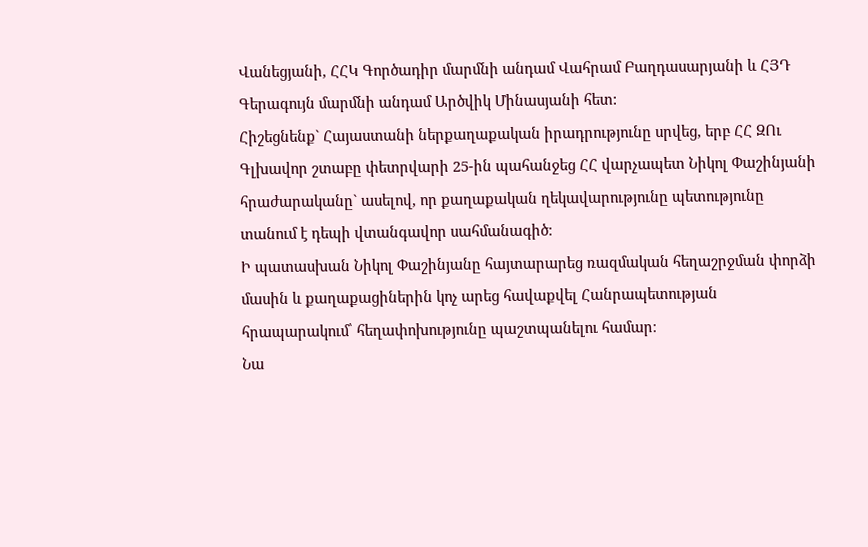Վանեցյանի, ՀՀԿ Գործադիր մարմնի անդամ Վահրամ Բաղդասարյանի և ՀՅԴ Գերագույն մարմնի անդամ Արծվիկ Մինասյանի հետ:
Հիշեցնենք` Հայաստանի ներքաղաքական իրադրությունը սրվեց, երբ ՀՀ ԶՈւ Գլխավոր շտաբը փետրվարի 25-ին պահանջեց ՀՀ վարչապետ Նիկոլ Փաշինյանի հրաժարականը` ասելով, որ քաղաքական ղեկավարությունը պետությունը տանում է դեպի վտանգավոր սահմանագիծ։
Ի պատասխան Նիկոլ Փաշինյանը հայտարարեց ռազմական հեղաշրջման փորձի մասին և քաղաքացիներին կոչ արեց հավաքվել Հանրապետության հրապարակում՝ հեղափոխությունը պաշտպանելու համար։
Նա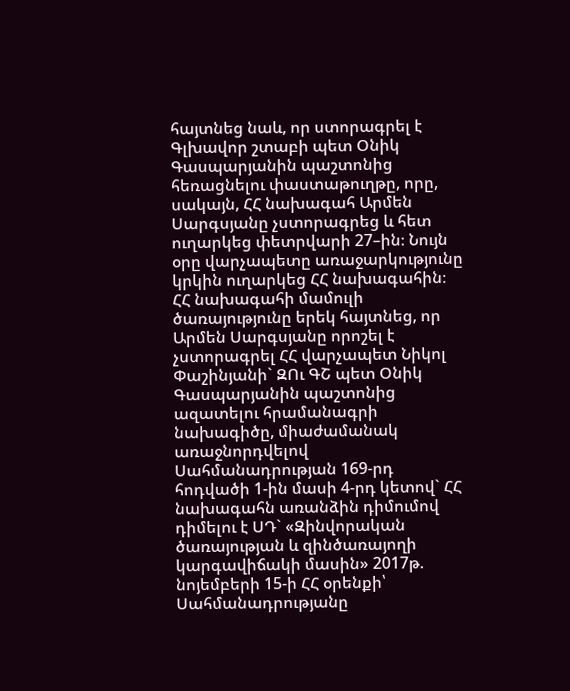հայտնեց նաև, որ ստորագրել է Գլխավոր շտաբի պետ Օնիկ Գասպարյանին պաշտոնից հեռացնելու փաստաթուղթը, որը, սակայն, ՀՀ նախագահ Արմեն Սարգսյանը չստորագրեց և հետ ուղարկեց փետրվարի 27–ին։ Նույն օրը վարչապետը առաջարկությունը կրկին ուղարկեց ՀՀ նախագահին։
ՀՀ նախագահի մամուլի ծառայությունը երեկ հայտնեց, որ Արմեն Սարգսյանը որոշել է չստորագրել ՀՀ վարչապետ Նիկոլ Փաշինյանի` ԶՈւ ԳՇ պետ Օնիկ Գասպարյանին պաշտոնից ազատելու հրամանագրի նախագիծը, միաժամանակ առաջնորդվելով Սահմանադրության 169-րդ հոդվածի 1-ին մասի 4-րդ կետով` ՀՀ նախագահն առանձին դիմումով դիմելու է ՍԴ` «Զինվորական ծառայության և զինծառայողի կարգավիճակի մասին» 2017թ. նոյեմբերի 15-ի ՀՀ օրենքի՝ Սահմանադրությանը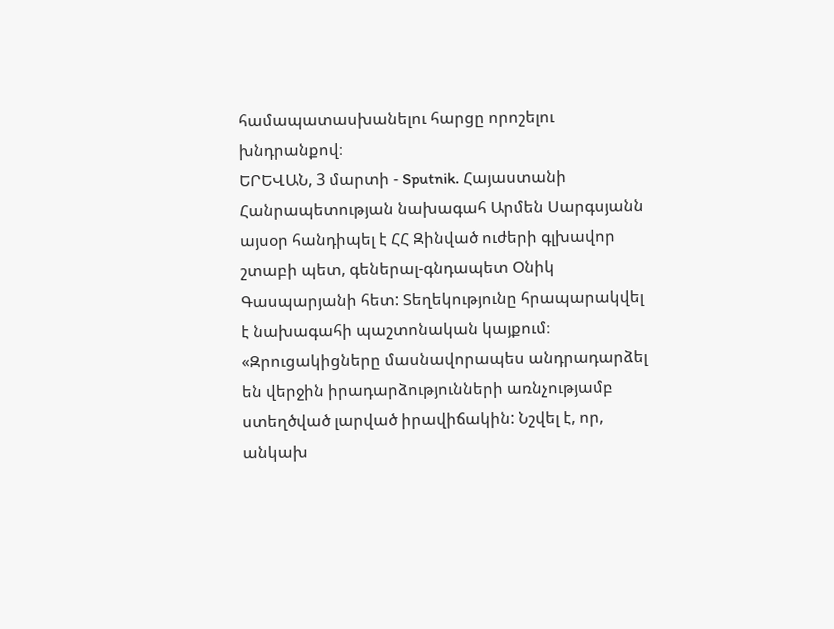համապատասխանելու հարցը որոշելու խնդրանքով։
ԵՐԵՎԱՆ, 3 մարտի - Sputnik. Հայաստանի Հանրապետության նախագահ Արմեն Սարգսյանն այսօր հանդիպել է ՀՀ Զինված ուժերի գլխավոր շտաբի պետ, գեներալ-գնդապետ Օնիկ Գասպարյանի հետ: Տեղեկությունը հրապարակվել է նախագահի պաշտոնական կայքում։
«Զրուցակիցները մասնավորապես անդրադարձել են վերջին իրադարձությունների առնչությամբ ստեղծված լարված իրավիճակին: Նշվել է, որ, անկախ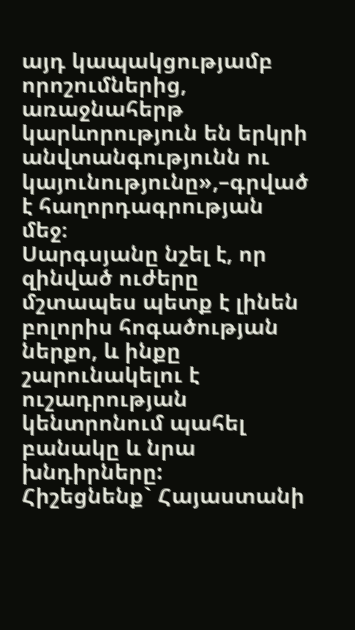այդ կապակցությամբ որոշումներից, առաջնահերթ կարևորություն են երկրի անվտանգությունն ու կայունությունը»,–գրված է հաղորդագրության մեջ։
Սարգսյանը նշել է, որ զինված ուժերը մշտապես պետք է լինեն բոլորիս հոգածության ներքո, և ինքը շարունակելու է ուշադրության կենտրոնում պահել բանակը և նրա խնդիրները:
Հիշեցնենք` Հայաստանի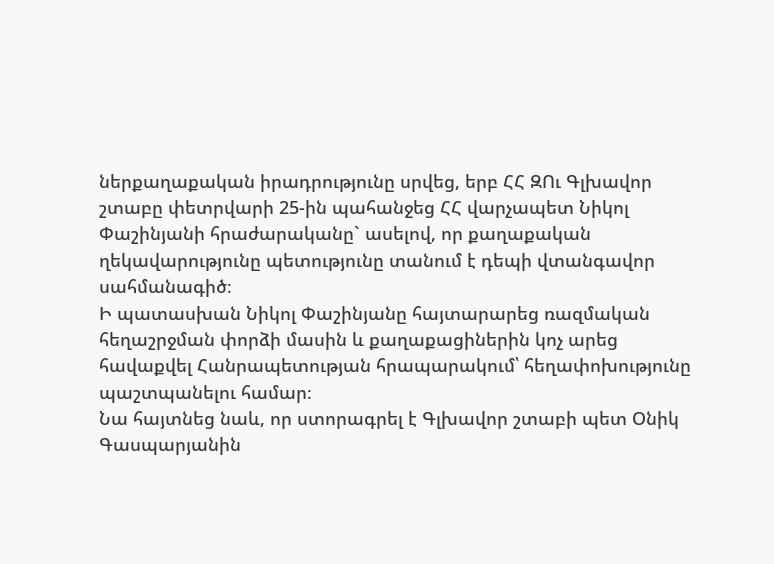ներքաղաքական իրադրությունը սրվեց, երբ ՀՀ ԶՈւ Գլխավոր շտաբը փետրվարի 25-ին պահանջեց ՀՀ վարչապետ Նիկոլ Փաշինյանի հրաժարականը` ասելով, որ քաղաքական ղեկավարությունը պետությունը տանում է դեպի վտանգավոր սահմանագիծ։
Ի պատասխան Նիկոլ Փաշինյանը հայտարարեց ռազմական հեղաշրջման փորձի մասին և քաղաքացիներին կոչ արեց հավաքվել Հանրապետության հրապարակում՝ հեղափոխությունը պաշտպանելու համար։
Նա հայտնեց նաև, որ ստորագրել է Գլխավոր շտաբի պետ Օնիկ Գասպարյանին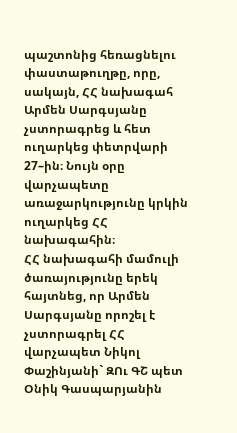պաշտոնից հեռացնելու փաստաթուղթը, որը, սակայն, ՀՀ նախագահ Արմեն Սարգսյանը չստորագրեց և հետ ուղարկեց փետրվարի 27–ին։ Նույն օրը վարչապետը առաջարկությունը կրկին ուղարկեց ՀՀ նախագահին։
ՀՀ նախագահի մամուլի ծառայությունը երեկ հայտնեց, որ Արմեն Սարգսյանը որոշել է չստորագրել ՀՀ վարչապետ Նիկոլ Փաշինյանի` ԶՈւ ԳՇ պետ Օնիկ Գասպարյանին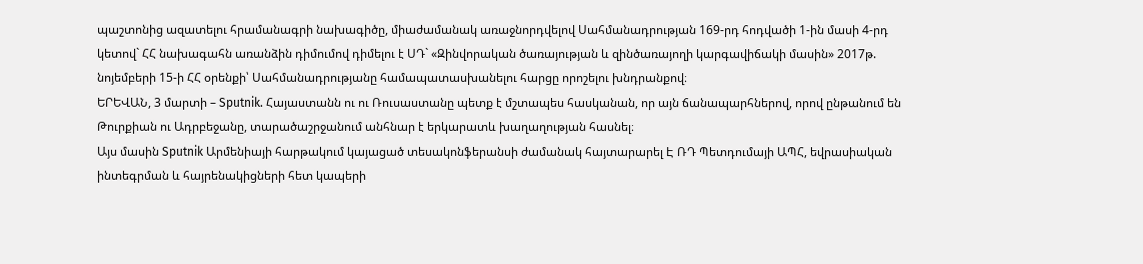պաշտոնից ազատելու հրամանագրի նախագիծը, միաժամանակ առաջնորդվելով Սահմանադրության 169-րդ հոդվածի 1-ին մասի 4-րդ կետով` ՀՀ նախագահն առանձին դիմումով դիմելու է ՍԴ` «Զինվորական ծառայության և զինծառայողի կարգավիճակի մասին» 2017թ. նոյեմբերի 15-ի ՀՀ օրենքի՝ Սահմանադրությանը համապատասխանելու հարցը որոշելու խնդրանքով։
ԵՐԵՎԱՆ, 3 մարտի – Sputnik. Հայաստանն ու ու Ռուսաստանը պետք է մշտապես հասկանան, որ այն ճանապարհներով, որով ընթանում են Թուրքիան ու Ադրբեջանը, տարածաշրջանում անհնար է երկարատև խաղաղության հասնել։
Այս մասին Sputnik Արմենիայի հարթակում կայացած տեսակոնֆերանսի ժամանակ հայտարարել Է ՌԴ Պետդումայի ԱՊՀ, եվրասիական ինտեգրման և հայրենակիցների հետ կապերի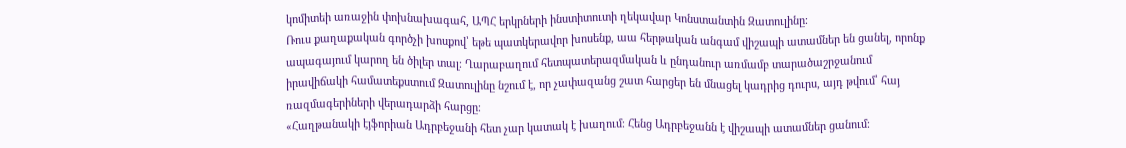կոմիտեի առաջին փոխնախագահ, ԱՊՀ երկրների ինստիտուտի ղեկավար Կոնստանտին Զատուլինը։
Ռուս քաղաքական գործչի խոսքով՝ եթե պատկերավոր խոսենք, աա հերթական անգամ վիշապի ատամներ են ցանել, որոնք ապագայում կարող են ծիլեր տալ։ Ղարաբաղում հետպատերազմական և ընդանուր առմամբ տարածաշրջանում իրավիճակի համատեքստում Զատուլինը նշում է, որ չափազանց շատ հարցեր են մնացել կադրից դուրս, այդ թվում՝ հայ ռազմագերիների վերադարձի հարցը։
«Հաղթանակի էյֆորիան Ադրբեջանի հետ չար կատակ է խաղում։ Հենց Ադրբեջանն է վիշապի ատամներ ցանում։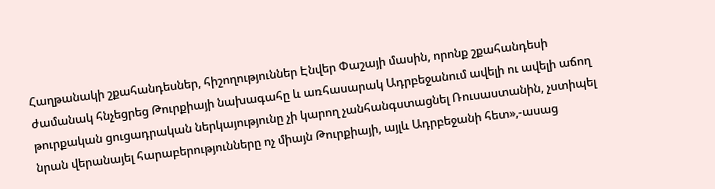Հաղթանակի շքահանդեսներ, հիշողություններ Էնվեր Փաշայի մասին, որոնք շքահանդեսի ժամանակ հնչեցրեց Թուրքիայի նախագահը և առհասարակ Ադրբեջանում ավելի ու ավելի աճող թուրքական ցուցադրական ներկայությունը չի կարող չանհանգստացնել Ռուսաստանին, չստիպել նրան վերանայել հարաբերությունները ոչ միայն Թուրքիայի, այլև Ադրբեջանի հետ»,-ասաց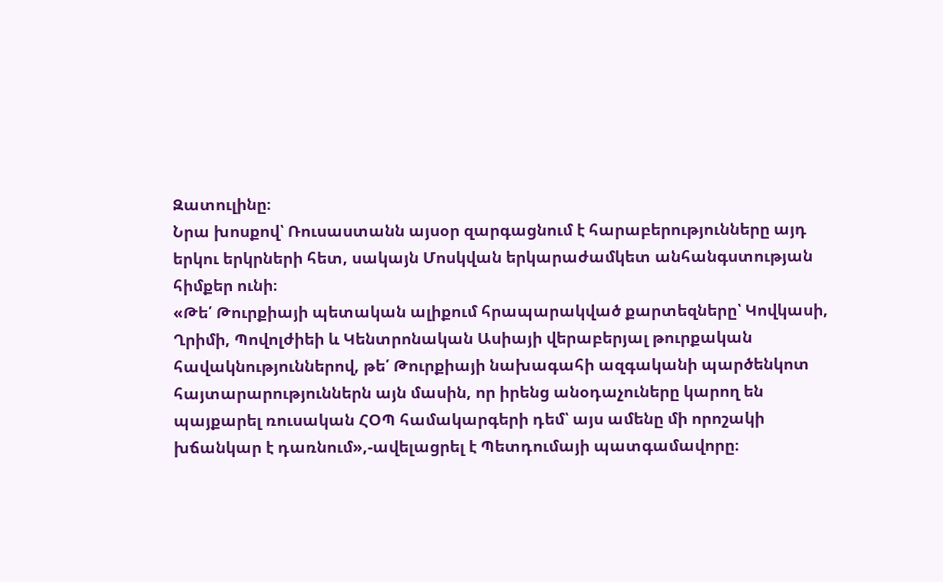Զատուլինը։
Նրա խոսքով՝ Ռուսաստանն այսօր զարգացնում է հարաբերությունները այդ երկու երկրների հետ, սակայն Մոսկվան երկարաժամկետ անհանգստության հիմքեր ունի։
«Թե՛ Թուրքիայի պետական ալիքում հրապարակված քարտեզները՝ Կովկասի, Ղրիմի, Պովոլժիեի և Կենտրոնական Ասիայի վերաբերյալ թուրքական հավակնություններով, թե՛ Թուրքիայի նախագահի ազգականի պարծենկոտ հայտարարություններն այն մասին, որ իրենց անօդաչուները կարող են պայքարել ռուսական ՀՕՊ համակարգերի դեմ՝ այս ամենը մի որոշակի խճանկար է դառնում»,-ավելացրել է Պետդումայի պատգամավորը։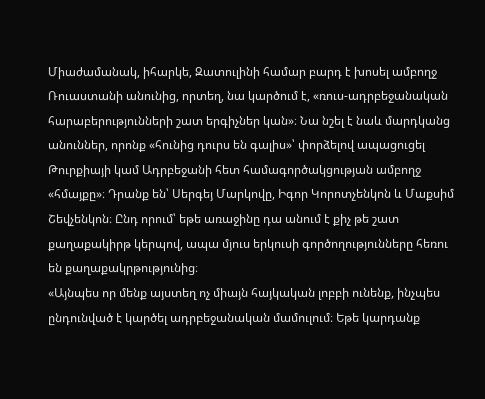Միաժամանակ, իհարկե, Զատուլինի համար բարդ է խոսել ամբողջ Ռուաստանի անունից, որտեղ, նա կարծում է, «ռուս-ադրբեջանական հարաբերությունների շատ երգիչներ կան»։ Նա նշել է նաև մարդկանց անուններ, որոնք «հունից դուրս են գալիս»՝ փորձելով ապացուցել Թուրքիայի կամ Ադրբեջանի հետ համագործակցության ամբողջ «հմայքը»։ Դրանք են՝ Սերգեյ Մարկովը, Իգոր Կորոտչենկոն և Մաքսիմ Շեվչենկոն։ Ընդ որում՝ եթե առաջինը դա անում է քիչ թե շատ քաղաքակիրթ կերպով, ապա մյուս երկուսի գործողությունները հեռու են քաղաքակրթությունից։
«Այնպես որ մենք այստեղ ոչ միայն հայկական լոբբի ունենք, ինչպես ընդունված է կարծել ադրբեջանական մամուլում։ Եթե կարդանք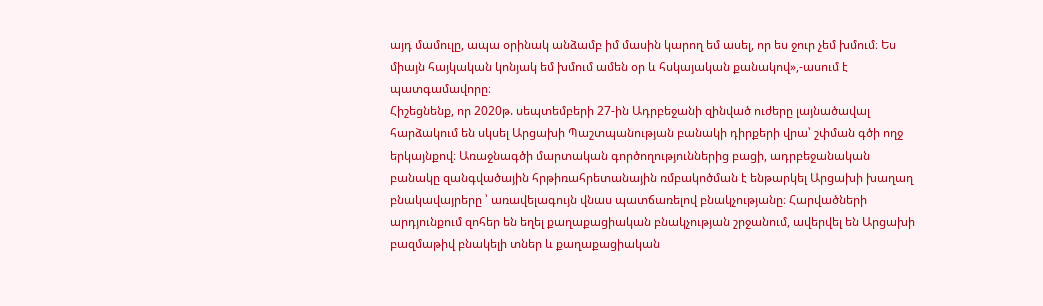այդ մամուլը, ապա օրինակ անձամբ իմ մասին կարող եմ ասել, որ ես ջուր չեմ խմում։ Ես միայն հայկական կոնյակ եմ խմում ամեն օր և հսկայական քանակով»,-ասում է պատգամավորը։
Հիշեցնենք, որ 2020թ. սեպտեմբերի 27-ին Ադրբեջանի զինված ուժերը լայնածավալ հարձակում են սկսել Արցախի Պաշտպանության բանակի դիրքերի վրա՝ շփման գծի ողջ երկայնքով։ Առաջնագծի մարտական գործողություններից բացի, ադրբեջանական բանակը զանգվածային հրթիռահրետանային ռմբակոծման է ենթարկել Արցախի խաղաղ բնակավայրերը ՝ առավելագույն վնաս պատճառելով բնակչությանը։ Հարվածների արդյունքում զոհեր են եղել քաղաքացիական բնակչության շրջանում, ավերվել են Արցախի բազմաթիվ բնակելի տներ և քաղաքացիական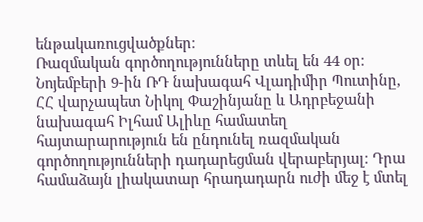ենթակառուցվածքներ։
Ռազմական գործողությունները տևել են 44 օր։ Նոյեմբերի 9-ին ՌԴ նախագահ Վլադիմիր Պուտինը, ՀՀ վարչապետ Նիկոլ Փաշինյանը և Ադրբեջանի նախագահ Իլհամ Ալիևը համատեղ հայտարարություն են ընդունել ռազմական գործողությունների դադարեցման վերաբերյալ։ Դրա համաձայն լիակատար հրադադարն ուժի մեջ է մտել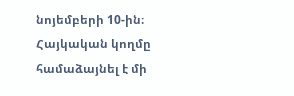նոյեմբերի 10-ին։ Հայկական կողմը համաձայնել է մի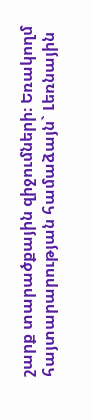շարք տարածքային զիջումների։ Եռակողմ հայտարարության համաձայն` Լեռնային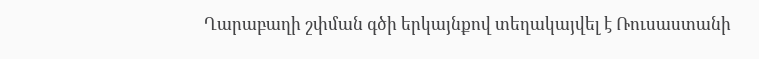Ղարաբաղի շփման գծի երկայնքով տեղակայվել է Ռուսաստանի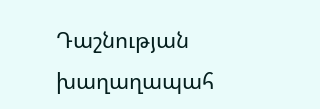Դաշնության խաղաղապահ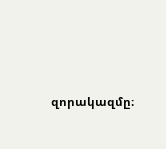զորակազմը։